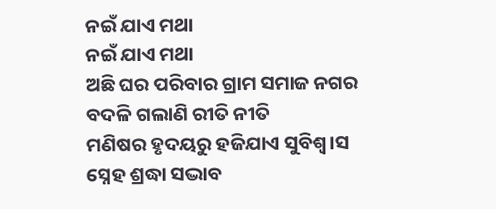ନଇଁ ଯାଏ ମଥା
ନଇଁ ଯାଏ ମଥା
ଅଛି ଘର ପରିବାର ଗ୍ରାମ ସମାଜ ନଗର
ବଦଳି ଗଲାଣି ରୀତି ନୀତି
ମଣିଷର ହୃଦୟରୁ ହଜିଯାଏ ସୁବିଶ୍ୱ।ସ
ସ୍ନେହ ଶ୍ରଦ୍ଧା ସଦ୍ଭାବ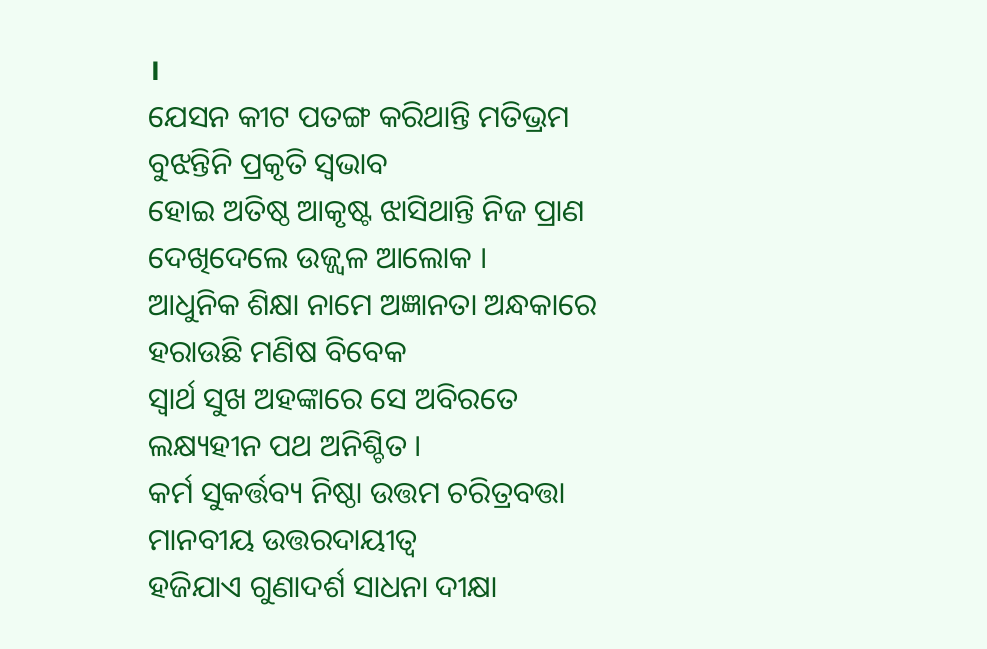।
ଯେସନ କୀଟ ପତଙ୍ଗ କରିଥାନ୍ତି ମତିଭ୍ରମ
ବୁଝନ୍ତିନି ପ୍ରକୃତି ସ୍ୱଭାବ
ହୋଇ ଅତିଷ୍ଠ ଆକୃଷ୍ଟ ଝାସିଥାନ୍ତି ନିଜ ପ୍ରାଣ
ଦେଖିଦେଲେ ଉଜ୍ଜ୍ୱଳ ଆଲୋକ ।
ଆଧୁନିକ ଶିକ୍ଷା ନାମେ ଅଜ୍ଞାନତା ଅନ୍ଧକାରେ
ହରାଉଛି ମଣିଷ ବିବେକ
ସ୍ୱାର୍ଥ ସୁଖ ଅହଙ୍କାରେ ସେ ଅବିରତେ
ଲକ୍ଷ୍ୟହୀନ ପଥ ଅନିଶ୍ଚିତ ।
କର୍ମ ସୁକର୍ତ୍ତବ୍ୟ ନିଷ୍ଠା ଉତ୍ତମ ଚରିତ୍ରବତ୍ତା
ମାନବୀୟ ଉତ୍ତରଦାୟୀତ୍ୱ
ହଜିଯାଏ ଗୁଣାଦର୍ଶ ସାଧନା ଦୀକ୍ଷା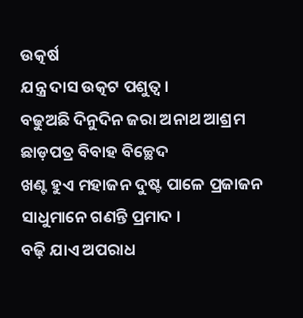ଉତ୍କର୍ଷ
ଯନ୍ତ୍ର ଦାସ ଉତ୍କଟ ପଶୁତ୍ୱ ।
ବଢୁଅଛି ଦିନୁଦିନ ଜରା ଅନାଥ ଆଶ୍ରମ
ଛାଡ଼ପତ୍ର ବିବାହ ବିଚ୍ଛେଦ
ଖଣ୍ଟ ହୁଏ ମହାଜନ ଦୁଷ୍ଟ ପାଳେ ପ୍ରଜାଜନ
ସାଧୁମାନେ ଗଣନ୍ତି ପ୍ରମାଦ ।
ବଢ଼ି ଯାଏ ଅପରାଧ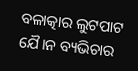ବଳାତ୍କାର ଲୁଟପାଟ
ଯୈ।ନ ବ୍ୟଭିଚାର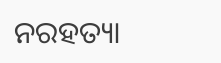ନରହତ୍ୟା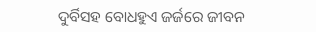ଦୁର୍ବିସହ ବୋଧହୁଏ ଜର୍ଜରେ ଜୀବନ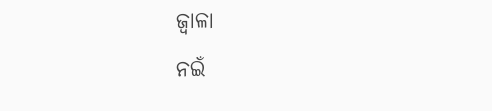ଜ୍ୱାଳା
ନଇଁ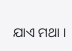ଯାଏ ମଥା ।